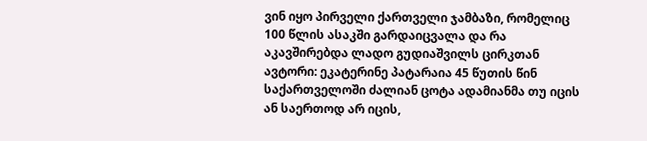ვინ იყო პირველი ქართველი ჯამბაზი, რომელიც 100 წლის ასაკში გარდაიცვალა და რა აკავშირებდა ლადო გუდიაშვილს ცირკთან
ავტორი: ეკატერინე პატარაია 45 წუთის წინ
საქართველოში ძალიან ცოტა ადამიანმა თუ იცის ან საერთოდ არ იცის,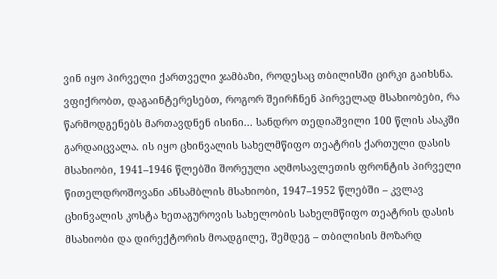ვინ იყო პირველი ქართველი ჯამბაზი, როდესაც თბილისში ცირკი გაიხსნა. ვფიქრობთ, დაგაინტერესებთ, როგორ შეირჩნენ პირველად მსახიობები, რა წარმოდგენებს მართავდნენ ისინი... სანდრო თედიაშვილი 100 წლის ასაკში გარდაიცვალა. ის იყო ცხინვალის სახელმწიფო თეატრის ქართული დასის მსახიობი, 1941–1946 წლებში შორეული აღმოსავლეთის ფრონტის პირველი წითელდროშოვანი ანსამბლის მსახიობი, 1947–1952 წლებში – კვლავ ცხინვალის კოსტა ხეთაგუროვის სახელობის სახელმწიფო თეატრის დასის მსახიობი და დირექტორის მოადგილე, შემდეგ – თბილისის მოზარდ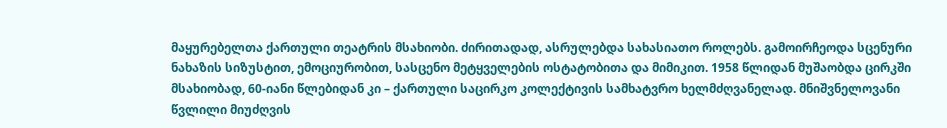მაყურებელთა ქართული თეატრის მსახიობი. ძირითადად, ასრულებდა სახასიათო როლებს. გამოირჩეოდა სცენური ნახაზის სიზუსტით, ემოციურობით, სასცენო მეტყველების ოსტატობითა და მიმიკით. 1958 წლიდან მუშაობდა ცირკში მსახიობად, 60-იანი წლებიდან კი – ქართული საცირკო კოლექტივის სამხატვრო ხელმძღვანელად. მნიშვნელოვანი წვლილი მიუძღვის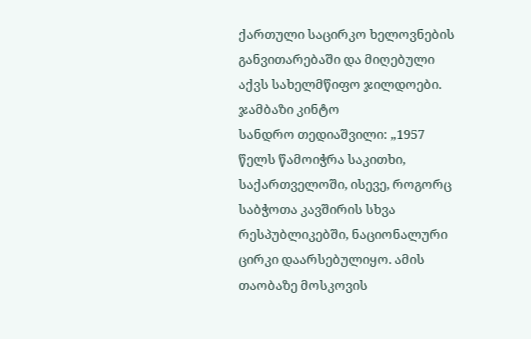ქართული საცირკო ხელოვნების განვითარებაში და მიღებული აქვს სახელმწიფო ჯილდოები.
ჯამბაზი კინტო
სანდრო თედიაშვილი: „1957 წელს წამოიჭრა საკითხი, საქართველოში, ისევე, როგორც საბჭოთა კავშირის სხვა რესპუბლიკებში, ნაციონალური ცირკი დაარსებულიყო. ამის თაობაზე მოსკოვის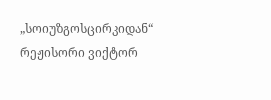„სოიუზგოსცირკიდან“ რეჟისორი ვიქტორ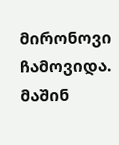მირონოვი ჩამოვიდა. მაშინ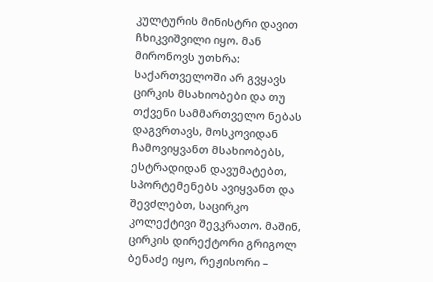კულტურის მინისტრი დავით ჩხიკვიშვილი იყო. მან მირონოვს უთხრა: საქართველოში არ გვყავს ცირკის მსახიობები და თუ თქვენი სამმართველო ნებას დაგვრთავს, მოსკოვიდან ჩამოვიყვანთ მსახიობებს, ესტრადიდან დავუმატებთ, სპორტემენებს ავიყვანთ და შევძლებთ, საცირკო კოლექტივი შევკრათო. მაშინ, ცირკის დირექტორი გრიგოლ ბენაძე იყო, რეჟისორი –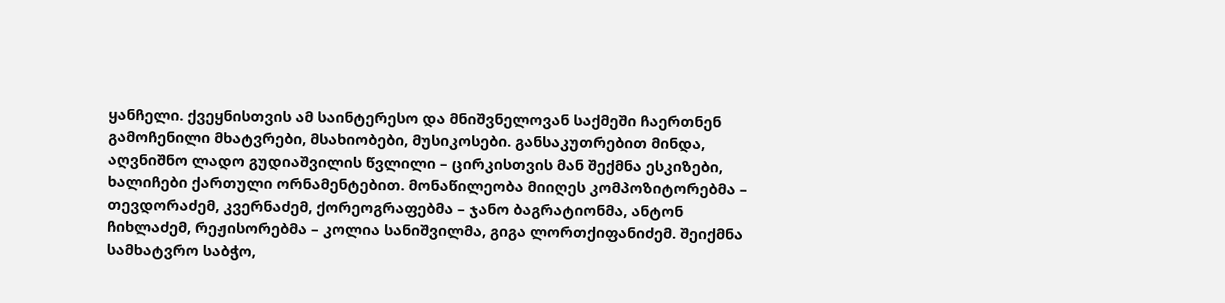ყანჩელი. ქვეყნისთვის ამ საინტერესო და მნიშვნელოვან საქმეში ჩაერთნენ გამოჩენილი მხატვრები, მსახიობები, მუსიკოსები. განსაკუთრებით მინდა, აღვნიშნო ლადო გუდიაშვილის წვლილი – ცირკისთვის მან შექმნა ესკიზები, ხალიჩები ქართული ორნამენტებით. მონაწილეობა მიიღეს კომპოზიტორებმა – თევდორაძემ, კვერნაძემ, ქორეოგრაფებმა – ჯანო ბაგრატიონმა, ანტონ ჩიხლაძემ, რეჟისორებმა – კოლია სანიშვილმა, გიგა ლორთქიფანიძემ. შეიქმნა სამხატვრო საბჭო,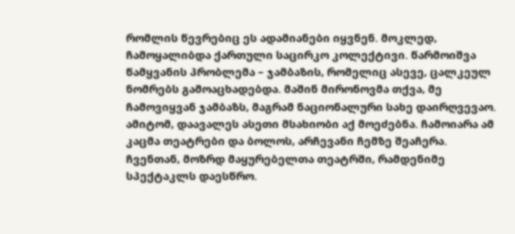რომლის წევრებიც ეს ადამიანები იყვნენ. მოკლედ, ჩამოყალიბდა ქართული საცირკო კოლექტივი. წარმოიშვა წამყვანის პრობლემა – ჯამბაზის, რომელიც ასევე, ცალკეულ ნომრებს გამოაცხადებდა. მაშინ მირონოვმა თქვა, მე ჩამოვიყვან ჯამბაზს, მაგრამ ნაციონალური სახე დაირღვევაო. ამიტომ, დაავალეს ასეთი მსახიობი აქ მოეძებნა. ჩამოიარა ამ კაცმა თეატრები და ბოლოს, არჩევანი ჩემზე შეაჩერა. ჩვენთან, მოზრდ მაყურებელთა თეატრში, რამდენიმე სპექტაკლს დაესწრო.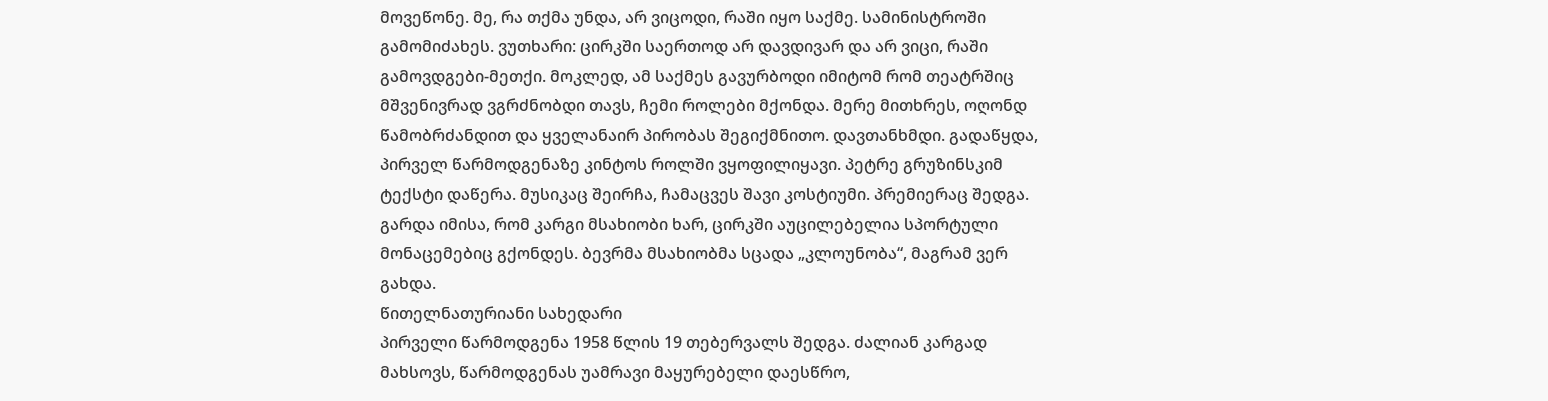მოვეწონე. მე, რა თქმა უნდა, არ ვიცოდი, რაში იყო საქმე. სამინისტროში გამომიძახეს. ვუთხარი: ცირკში საერთოდ არ დავდივარ და არ ვიცი, რაში გამოვდგები-მეთქი. მოკლედ, ამ საქმეს გავურბოდი იმიტომ რომ თეატრშიც მშვენივრად ვგრძნობდი თავს, ჩემი როლები მქონდა. მერე მითხრეს, ოღონდ წამობრძანდით და ყველანაირ პირობას შეგიქმნითო. დავთანხმდი. გადაწყდა, პირველ წარმოდგენაზე კინტოს როლში ვყოფილიყავი. პეტრე გრუზინსკიმ ტექსტი დაწერა. მუსიკაც შეირჩა, ჩამაცვეს შავი კოსტიუმი. პრემიერაც შედგა. გარდა იმისა, რომ კარგი მსახიობი ხარ, ცირკში აუცილებელია სპორტული მონაცემებიც გქონდეს. ბევრმა მსახიობმა სცადა „კლოუნობა“, მაგრამ ვერ გახდა.
წითელნათურიანი სახედარი
პირველი წარმოდგენა 1958 წლის 19 თებერვალს შედგა. ძალიან კარგად მახსოვს, წარმოდგენას უამრავი მაყურებელი დაესწრო,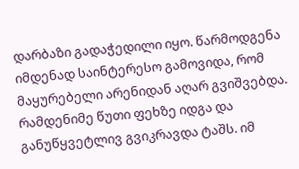დარბაზი გადაჭედილი იყო. წარმოდგენა იმდენად საინტერესო გამოვიდა, რომ მაყურებელი არენიდან აღარ გვიშვებდა. რამდენიმე წუთი ფეხზე იდგა და განუწყვეტლივ გვიკრავდა ტაშს. იმ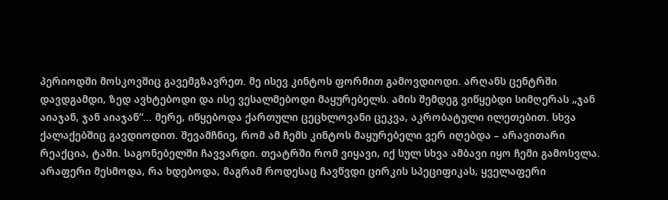პერიოდში მოსკოვშიც გავემგზავრეთ. მე ისევ კინტოს ფორმით გამოვდიოდი. არღანს ცენტრში დავდგამდი, ზედ ავხტებოდი და ისე ვესალმებოდი მაყურებელს. ამის შემდეგ ვიწყებდი სიმღერას „ჯან აიაჯან, ჯან აიაჯან“... მერე, იწყებოდა ქართული ცეცხლოვანი ცეკვა, აკრობატული ილეთებით. სხვა ქალაქებშიც გავდიოდით. შევამჩნიე, რომ ამ ჩემს კინტოს მაყურებელი ვერ იღებდა – არავითარი რეაქცია, ტაში. საგონებელში ჩავვარდი. თეატრში რომ ვიყავი, იქ სულ სხვა ამბავი იყო ჩემი გამოსვლა. არაფერი მესმოდა, რა ხდებოდა, მაგრამ როდესაც ჩავწვდი ცირკის სპეციფიკას, ყველაფერი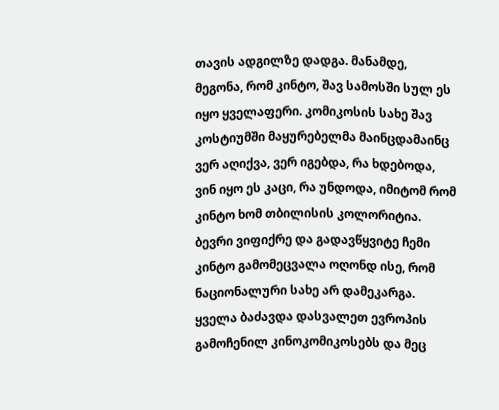თავის ადგილზე დადგა. მანამდე, მეგონა, რომ კინტო, შავ სამოსში სულ ეს იყო ყველაფერი. კომიკოსის სახე შავ კოსტიუმში მაყურებელმა მაინცდამაინც ვერ აღიქვა, ვერ იგებდა, რა ხდებოდა, ვინ იყო ეს კაცი, რა უნდოდა, იმიტომ რომ კინტო ხომ თბილისის კოლორიტია. ბევრი ვიფიქრე და გადავწყვიტე ჩემი კინტო გამომეცვალა ოღონდ ისე, რომ ნაციონალური სახე არ დამეკარგა. ყველა ბაძავდა დასვალეთ ევროპის გამოჩენილ კინოკომიკოსებს და მეც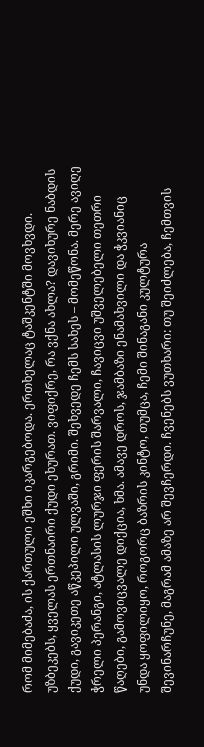რომ მიმებაძა, ის ქართული ეშხი იკარგებოდა. ერთხელაც ტაშკენტში მოვხვდი. უზბეკებს, ყველას ერთნაირი ქუდი ეხურათ. ვიფიქრე, რა ვქნა ახლა? დავიხურე ნაბდის ქუდი, გავიკეთე აწკეპილი ულვაში, გრიმი. შეხვედე ჩემს სახეს – მომეწონა. მერე ავიღე ჭრელი პერანგი, ატლასის ლურჯი ფერის შარვალი, ჩავიცვი უშველებელი თეთრი წაღები, გამოვიცვალე დიქცია, ხმა. ამავე დროს, ჯამბაზი ენამახვილი და ჭკვიანიც უნდა ყოფილიყო, როგორც ბაზრის კინტო, თუმცა, ჩემი შინაგანი კულტურა შევინარჩუნე, მაგრამ ამაზე არ შევჩერდი. ჩვენებს ვუთხარი: თუ შეიძლება, ჩემთვის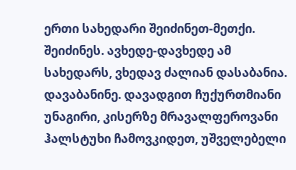ერთი სახედარი შეიძინეთ-მეთქი. შეიძინეს. ავხედე-დავხედე ამ სახედარს, ვხედავ ძალიან დასაბანია. დავაბანინე. დავადგით ჩუქურთმიანი უნაგირი, კისერზე მრავალფეროვანი ჰალსტუხი ჩამოვკიდეთ, უშველებელი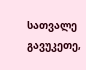სათვალე გავუკეთე,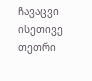ჩავაცვი ისეთივე თეთრი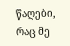წაღები, რაც მე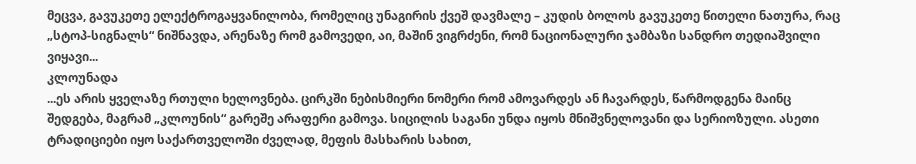მეცვა, გავუკეთე ელექტროგაყვანილობა, რომელიც უნაგირის ქვეშ დავმალე – კუდის ბოლოს გავუკეთე წითელი ნათურა, რაც „სტოპ-სიგნალს“ ნიშნავდა, არენაზე რომ გამოვედი, აი, მაშინ ვიგრძენი, რომ ნაციონალური ჯამბაზი სანდრო თედიაშვილი ვიყავი...
კლოუნადა
...ეს არის ყველაზე რთული ხელოვნება. ცირკში ნებისმიერი ნომერი რომ ამოვარდეს ან ჩავარდეს, წარმოდგენა მაინც შედგება, მაგრამ „კლოუნის“ გარეშე არაფერი გამოვა. სიცილის საგანი უნდა იყოს მნიშვნელოვანი და სერიოზული. ასეთი ტრადიციები იყო საქართველოში ძველად, მეფის მასხარის სახით,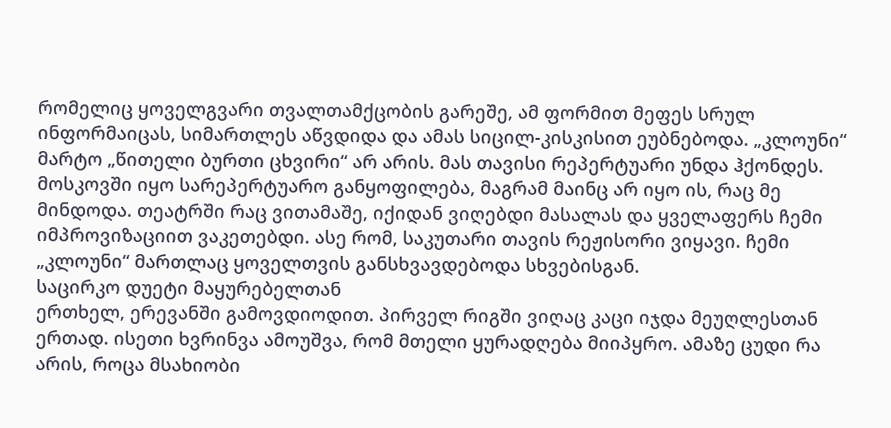რომელიც ყოველგვარი თვალთამქცობის გარეშე, ამ ფორმით მეფეს სრულ ინფორმაიცას, სიმართლეს აწვდიდა და ამას სიცილ-კისკისით ეუბნებოდა. „კლოუნი“ მარტო „წითელი ბურთი ცხვირი“ არ არის. მას თავისი რეპერტუარი უნდა ჰქონდეს. მოსკოვში იყო სარეპერტუარო განყოფილება, მაგრამ მაინც არ იყო ის, რაც მე მინდოდა. თეატრში რაც ვითამაშე, იქიდან ვიღებდი მასალას და ყველაფერს ჩემი იმპროვიზაციით ვაკეთებდი. ასე რომ, საკუთარი თავის რეჟისორი ვიყავი. ჩემი „კლოუნი“ მართლაც ყოველთვის განსხვავდებოდა სხვებისგან.
საცირკო დუეტი მაყურებელთან
ერთხელ, ერევანში გამოვდიოდით. პირველ რიგში ვიღაც კაცი იჯდა მეუღლესთან ერთად. ისეთი ხვრინვა ამოუშვა, რომ მთელი ყურადღება მიიპყრო. ამაზე ცუდი რა არის, როცა მსახიობი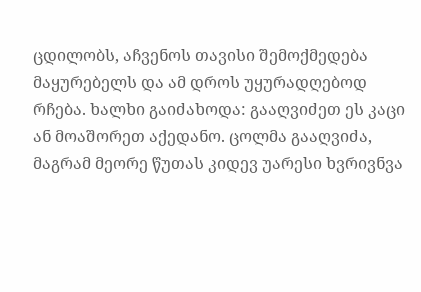ცდილობს, აჩვენოს თავისი შემოქმედება მაყურებელს და ამ დროს უყურადღებოდ რჩება. ხალხი გაიძახოდა: გააღვიძეთ ეს კაცი ან მოაშორეთ აქედანო. ცოლმა გააღვიძა, მაგრამ მეორე წუთას კიდევ უარესი ხვრივნვა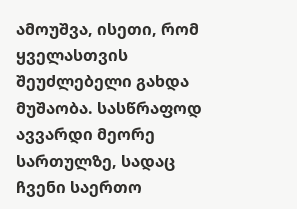ამოუშვა, ისეთი, რომ ყველასთვის შეუძლებელი გახდა მუშაობა. სასწრაფოდ ავვარდი მეორე სართულზე, სადაც ჩვენი საერთო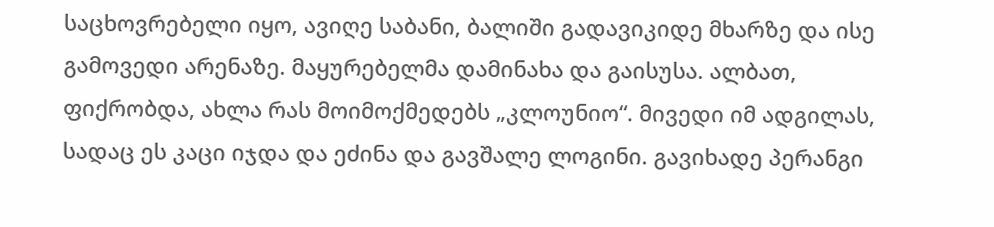საცხოვრებელი იყო, ავიღე საბანი, ბალიში გადავიკიდე მხარზე და ისე გამოვედი არენაზე. მაყურებელმა დამინახა და გაისუსა. ალბათ, ფიქრობდა, ახლა რას მოიმოქმედებს „კლოუნიო“. მივედი იმ ადგილას, სადაც ეს კაცი იჯდა და ეძინა და გავშალე ლოგინი. გავიხადე პერანგი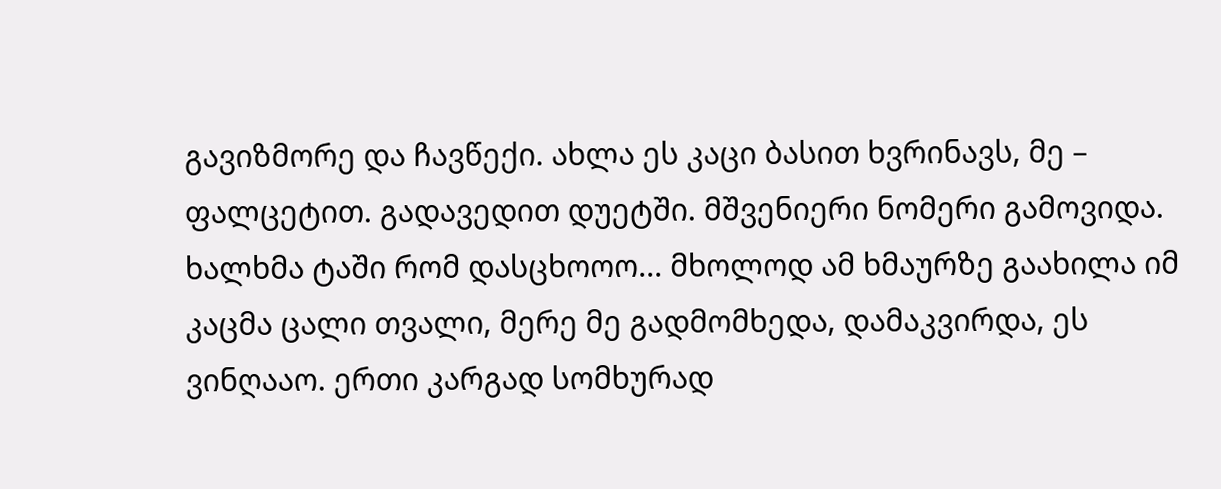გავიზმორე და ჩავწექი. ახლა ეს კაცი ბასით ხვრინავს, მე – ფალცეტით. გადავედით დუეტში. მშვენიერი ნომერი გამოვიდა. ხალხმა ტაში რომ დასცხოოო... მხოლოდ ამ ხმაურზე გაახილა იმ კაცმა ცალი თვალი, მერე მე გადმომხედა, დამაკვირდა, ეს ვინღააო. ერთი კარგად სომხურად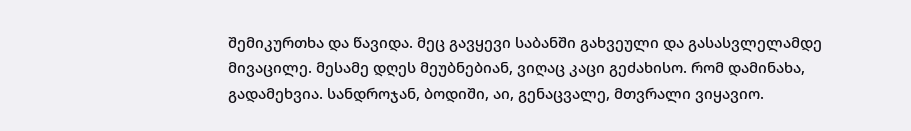შემიკურთხა და წავიდა. მეც გავყევი საბანში გახვეული და გასასვლელამდე მივაცილე. მესამე დღეს მეუბნებიან, ვიღაც კაცი გეძახისო. რომ დამინახა, გადამეხვია. სანდროჯან, ბოდიში, აი, გენაცვალე, მთვრალი ვიყავიო.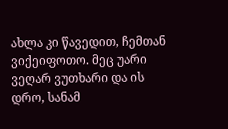ახლა კი წავედით, ჩემთან ვიქეიფოთო. მეც უარი ვეღარ ვუთხარი და ის დრო, სანამ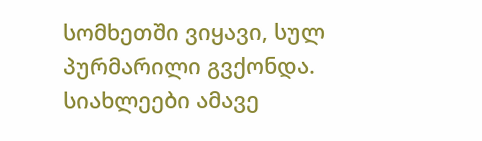სომხეთში ვიყავი, სულ პურმარილი გვქონდა.
სიახლეები ამავე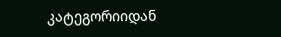კატეგორიიდან